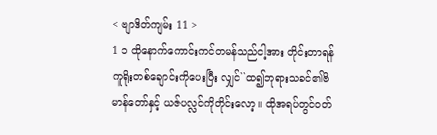< ဗျာဒိတ်ကျမ်း 11 >
1 ၁ ထိုနောက်ကောင်းကင်တမန်သည်ငါ့အား တိုင်းတာရန် ကူရိုးတစ်ချောင်းကိုပေးပြီး လျှင်``ထ၍ဘုရားသခင်၏ဗိမာန်တော်နှင့် ယဇ်ပလ္လင်ကိုတိုင်းလော့။ ထိုအရပ်တွင်ဝတ်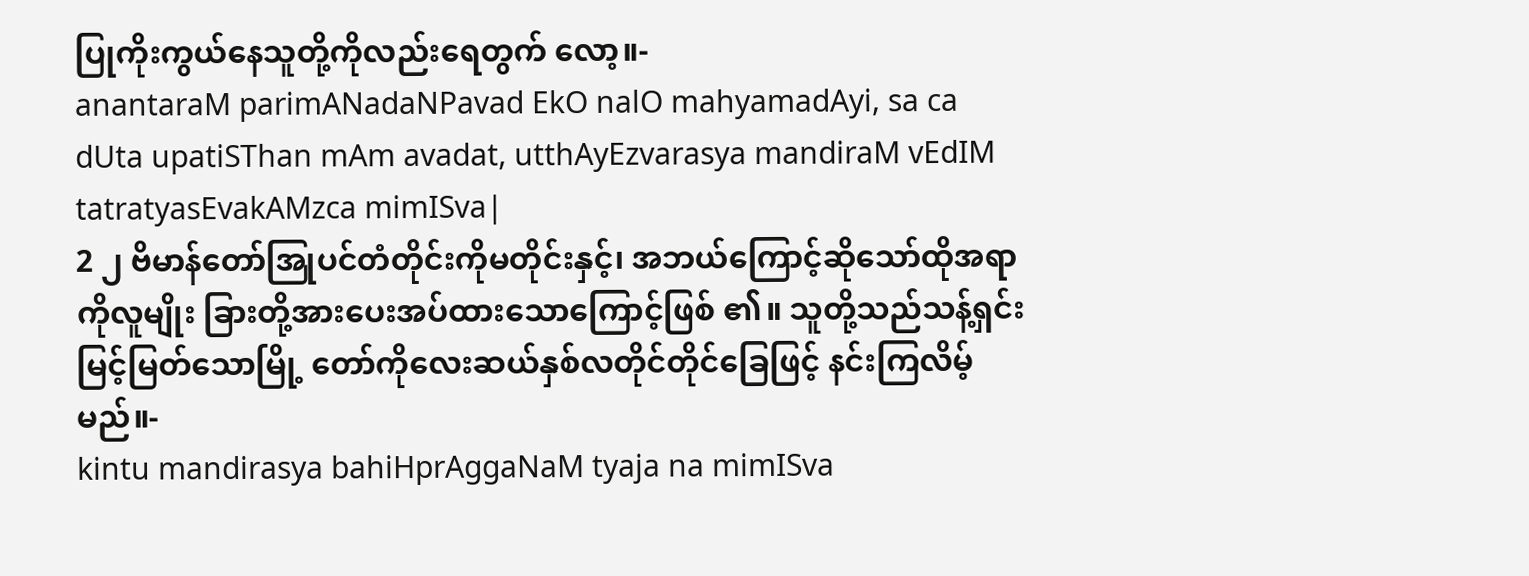ပြုကိုးကွယ်နေသူတို့ကိုလည်းရေတွက် လော့။-
anantaraM parimANadaNPavad EkO nalO mahyamadAyi, sa ca dUta upatiSThan mAm avadat, utthAyEzvarasya mandiraM vEdIM tatratyasEvakAMzca mimISva|
2 ၂ ဗိမာန်တော်အြုပင်တံတိုင်းကိုမတိုင်းနှင့်၊ အဘယ်ကြောင့်ဆိုသော်ထိုအရာကိုလူမျိုး ခြားတို့အားပေးအပ်ထားသောကြောင့်ဖြစ် ၏။ သူတို့သည်သန့်ရှင်းမြင့်မြတ်သောမြို့ တော်ကိုလေးဆယ်နှစ်လတိုင်တိုင်ခြေဖြင့် နင်းကြလိမ့်မည်။-
kintu mandirasya bahiHprAggaNaM tyaja na mimISva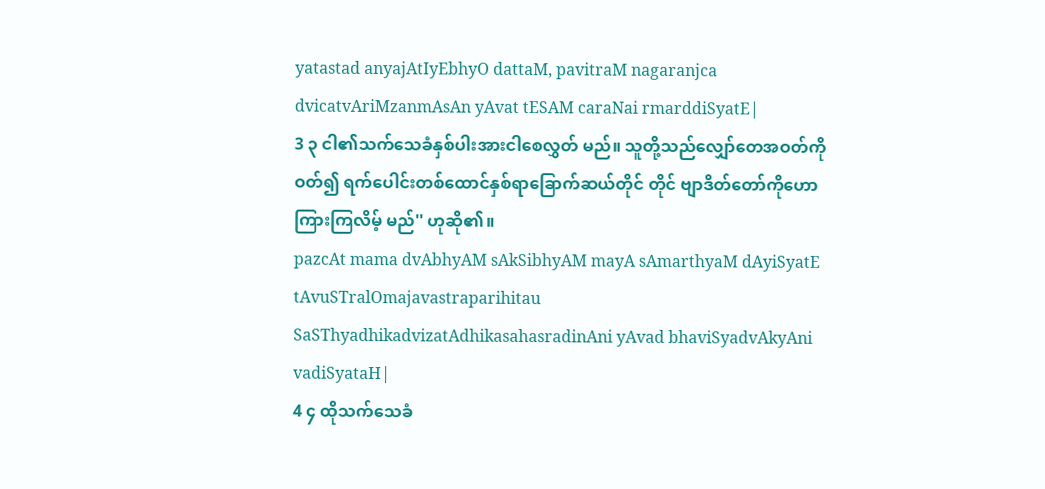yatastad anyajAtIyEbhyO dattaM, pavitraM nagaranjca dvicatvAriMzanmAsAn yAvat tESAM caraNai rmarddiSyatE|
3 ၃ ငါ၏သက်သေခံနှစ်ပါးအားငါစေလွှတ် မည်။ သူတို့သည်လျှော်တေအဝတ်ကိုဝတ်၍ ရက်ပေါင်းတစ်ထောင်နှစ်ရာခြောက်ဆယ်တိုင် တိုင် ဗျာဒိတ်တော်ကိုဟောကြားကြလိမ့် မည်'' ဟုဆို၏။
pazcAt mama dvAbhyAM sAkSibhyAM mayA sAmarthyaM dAyiSyatE tAvuSTralOmajavastraparihitau SaSThyadhikadvizatAdhikasahasradinAni yAvad bhaviSyadvAkyAni vadiSyataH|
4 ၄ ထိုသက်သေခံ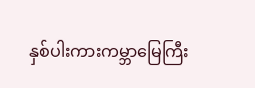နှစ်ပါးကားကမ္ဘာမြေကြီး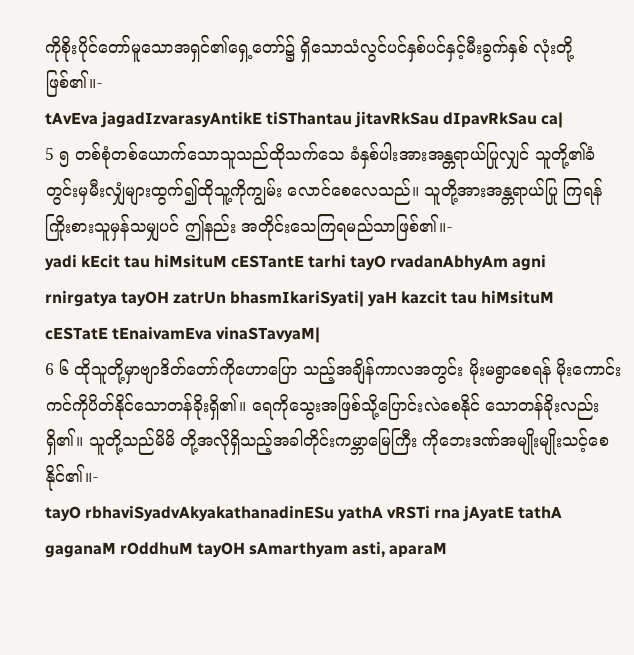ကိုစိုးပိုင်တော်မူသောအရှင်၏ရှေ့တော်၌ ရှိသောသံလွင်ပင်နှစ်ပင်နှင့်မီးခွက်နှစ် လုံးတို့ဖြစ်၏။-
tAvEva jagadIzvarasyAntikE tiSThantau jitavRkSau dIpavRkSau ca|
5 ၅ တစ်စုံတစ်ယောက်သောသူသည်ထိုသက်သေ ခံနှစ်ပါးအားအန္တရာယ်ပြုလျှင် သူတို့၏ခံ တွင်းမှမီးလျှံများထွက်၍ထိုသူ့ကိုကျွမ်း လောင်စေလေသည်။ သူတို့အားအန္တရာယ်ပြု ကြရန်ကြိုးစားသူမှန်သမျှပင် ဤနည်း အတိုင်းသေကြရမည်သာဖြစ်၏။-
yadi kEcit tau hiMsituM cESTantE tarhi tayO rvadanAbhyAm agni rnirgatya tayOH zatrUn bhasmIkariSyati| yaH kazcit tau hiMsituM cESTatE tEnaivamEva vinaSTavyaM|
6 ၆ ထိုသူတို့မှာဗျာဒိတ်တော်ကိုဟောပြော သည့်အချိန်ကာလအတွင်း မိုးမရွာစေရန် မိုးကောင်းကင်ကိုပိတ်နိုင်သောတန်ခိုးရှိ၏။ ရေကိုသွေးအဖြစ်သို့ပြောင်းလဲစေနိုင် သောတန်ခိုးလည်းရှိ၏။ သူတို့သည်မိမိ တို့အလိုရှိသည့်အခါတိုင်းကမ္ဘာမြေကြီး ကိုဘေးဒဏ်အမျိုးမျိုးသင့်စေနိုင်၏။-
tayO rbhaviSyadvAkyakathanadinESu yathA vRSTi rna jAyatE tathA gaganaM rOddhuM tayOH sAmarthyam asti, aparaM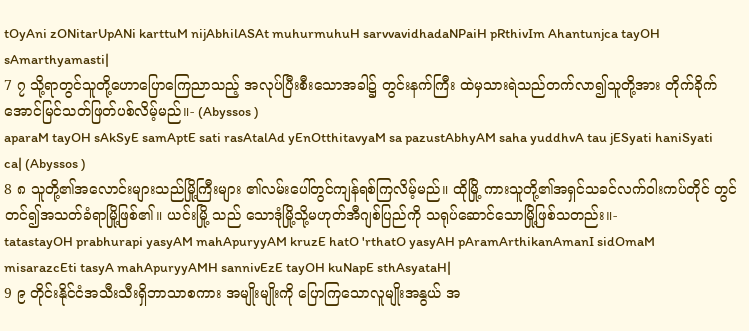tOyAni zONitarUpANi karttuM nijAbhilASAt muhurmuhuH sarvvavidhadaNPaiH pRthivIm Ahantunjca tayOH sAmarthyamasti|
7 ၇ သို့ရာတွင်သူတို့ဟောပြောကြေညာသည့် အလုပ်ပြီးစီးသောအခါ၌ တွင်းနက်ကြီး ထဲမှသားရဲသည်တက်လာ၍သူတို့အား တိုက်ခိုက်အောင်မြင်သတ်ဖြတ်ပစ်လိမ့်မည်။- (Abyssos )
aparaM tayOH sAkSyE samAptE sati rasAtalAd yEnOtthitavyaM sa pazustAbhyAM saha yuddhvA tau jESyati haniSyati ca| (Abyssos )
8 ၈ သူတို့၏အလောင်းများသည်မြို့ကြီးများ ၏လမ်းပေါ်တွင်ကျန်ရစ်ကြလိမ့်မည်။ ထိုမြို့ ကားသူတို့၏အရှင်သခင်လက်ဝါးကပ်တိုင် တွင်တင်၍အသတ်ခံရာမြို့ဖြစ်၏။ ယင်းမြို့ သည် သောဒုံမြို့သို့မဟုတ်အီဂျစ်ပြည်ကို သရုပ်ဆောင်သောမြို့ဖြစ်သတည်း။-
tatastayOH prabhurapi yasyAM mahApuryyAM kruzE hatO 'rthatO yasyAH pAramArthikanAmanI sidOmaM misarazcEti tasyA mahApuryyAMH sannivEzE tayOH kuNapE sthAsyataH|
9 ၉ တိုင်းနိုင်ငံအသီးသီးရှိဘာသာစကား အမျိုးမျိုးကို ပြောကြသောလူမျိုးအနွယ် အ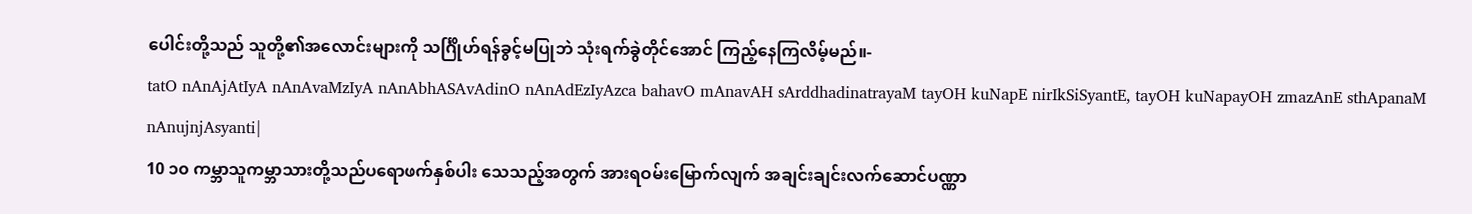ပေါင်းတို့သည် သူတို့၏အလောင်းများကို သင်္ဂြိုဟ်ရန်ခွင့်မပြုဘဲ သုံးရက်ခွဲတိုင်အောင် ကြည့်နေကြလိမ့်မည်။-
tatO nAnAjAtIyA nAnAvaMzIyA nAnAbhASAvAdinO nAnAdEzIyAzca bahavO mAnavAH sArddhadinatrayaM tayOH kuNapE nirIkSiSyantE, tayOH kuNapayOH zmazAnE sthApanaM nAnujnjAsyanti|
10 ၁၀ ကမ္ဘာသူကမ္ဘာသားတို့သည်ပရောဖက်နှစ်ပါး သေသည့်အတွက် အားရဝမ်းမြောက်လျက် အချင်းချင်းလက်ဆောင်ပဏ္ဏာ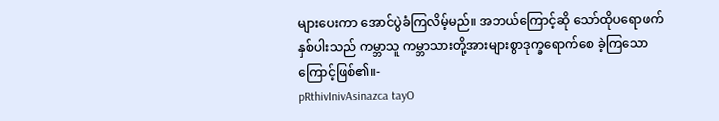များပေးကာ အောင်ပွဲခံကြလိမ့်မည်။ အဘယ်ကြောင့်ဆို သော်ထိုပရောဖက်နှစ်ပါးသည် ကမ္ဘာသူ ကမ္ဘာသားတို့အားများစွာဒုက္ခရောက်စေ ခဲ့ကြသောကြောင့်ဖြစ်၏။-
pRthivInivAsinazca tayO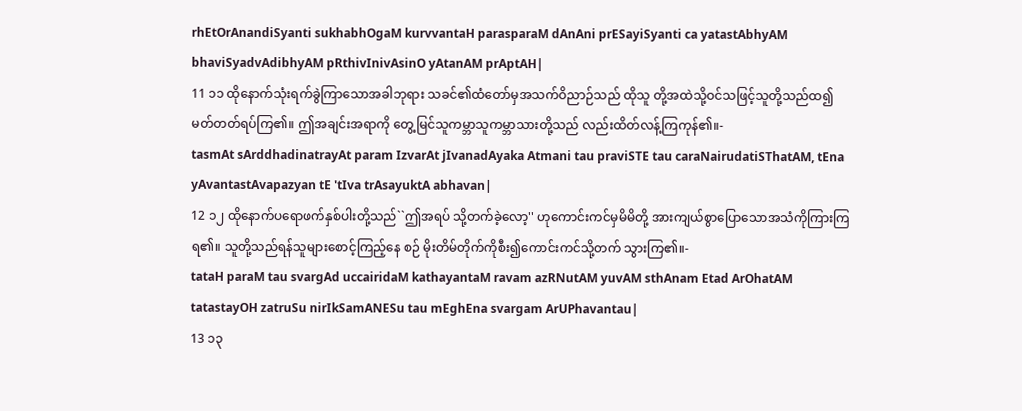rhEtOrAnandiSyanti sukhabhOgaM kurvvantaH parasparaM dAnAni prESayiSyanti ca yatastAbhyAM bhaviSyadvAdibhyAM pRthivInivAsinO yAtanAM prAptAH|
11 ၁၁ ထိုနောက်သုံးရက်ခွဲကြာသောအခါဘုရား သခင်၏ထံတော်မှအသက်ဝိညာဉ်သည် ထိုသူ တို့အထဲသို့ဝင်သဖြင့်သူတို့သည်ထ၍ မတ်တတ်ရပ်ကြ၏။ ဤအချင်းအရာကို တွေ့မြင်သူကမ္ဘာသူကမ္ဘာသားတို့သည် လည်းထိတ်လန့်ကြကုန်၏။-
tasmAt sArddhadinatrayAt param IzvarAt jIvanadAyaka Atmani tau praviSTE tau caraNairudatiSThatAM, tEna yAvantastAvapazyan tE 'tIva trAsayuktA abhavan|
12 ၁၂ ထိုနောက်ပရောဖက်နှစ်ပါးတို့သည်``ဤအရပ် သို့တက်ခဲ့လော့'' ဟုကောင်းကင်မှမိမိတို့ အားကျယ်စွာပြောသောအသံကိုကြားကြ ရ၏။ သူတို့သည်ရန်သူများစောင့်ကြည့်နေ စဉ် မိုးတိမ်တိုက်ကိုစီး၍ကောင်းကင်သို့တက် သွားကြ၏။-
tataH paraM tau svargAd uccairidaM kathayantaM ravam azRNutAM yuvAM sthAnam Etad ArOhatAM tatastayOH zatruSu nirIkSamANESu tau mEghEna svargam ArUPhavantau|
13 ၁၃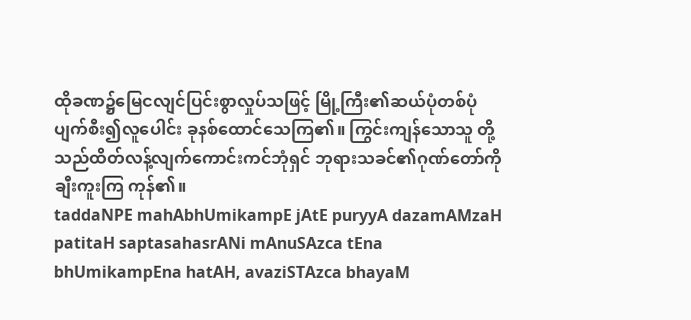ထိုခဏ၌မြေငလျင်ပြင်းစွာလှုပ်သဖြင့် မြို့ကြီး၏ဆယ်ပုံတစ်ပုံပျက်စီး၍လူပေါင်း ခုနစ်ထောင်သေကြ၏။ ကြွင်းကျန်သောသူ တို့သည်ထိတ်လန့်လျက်ကောင်းကင်ဘုံရှင် ဘုရားသခင်၏ဂုဏ်တော်ကိုချီးကူးကြ ကုန်၏။
taddaNPE mahAbhUmikampE jAtE puryyA dazamAMzaH patitaH saptasahasrANi mAnuSAzca tEna bhUmikampEna hatAH, avaziSTAzca bhayaM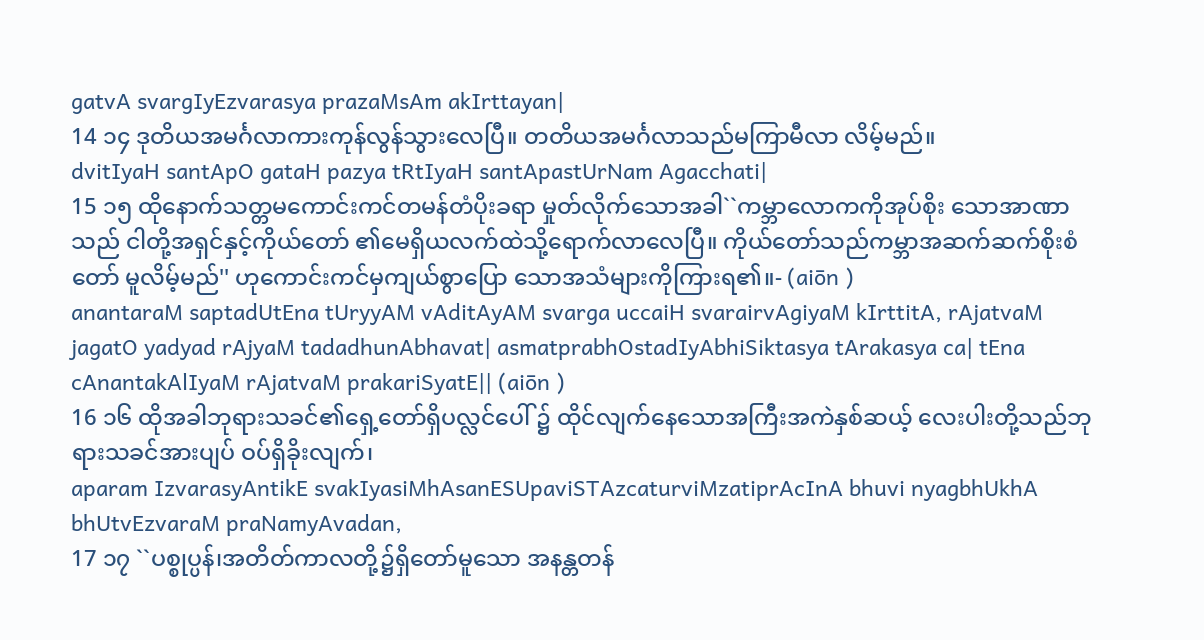gatvA svargIyEzvarasya prazaMsAm akIrttayan|
14 ၁၄ ဒုတိယအမင်္ဂလာကားကုန်လွန်သွားလေပြီ။ တတိယအမင်္ဂလာသည်မကြာမီလာ လိမ့်မည်။
dvitIyaH santApO gataH pazya tRtIyaH santApastUrNam Agacchati|
15 ၁၅ ထိုနောက်သတ္တမကောင်းကင်တမန်တံပိုးခရာ မှုတ်လိုက်သောအခါ``ကမ္ဘာလောကကိုအုပ်စိုး သောအာဏာသည် ငါတို့အရှင်နှင့်ကိုယ်တော် ၏မေရှိယလက်ထဲသို့ရောက်လာလေပြီ။ ကိုယ်တော်သည်ကမ္ဘာအဆက်ဆက်စိုးစံတော် မူလိမ့်မည်'' ဟုကောင်းကင်မှကျယ်စွာပြော သောအသံများကိုကြားရ၏။- (aiōn )
anantaraM saptadUtEna tUryyAM vAditAyAM svarga uccaiH svarairvAgiyaM kIrttitA, rAjatvaM jagatO yadyad rAjyaM tadadhunAbhavat| asmatprabhOstadIyAbhiSiktasya tArakasya ca| tEna cAnantakAlIyaM rAjatvaM prakariSyatE|| (aiōn )
16 ၁၆ ထိုအခါဘုရားသခင်၏ရှေ့တော်ရှိပလ္လင်ပေါ် ၌ ထိုင်လျက်နေသောအကြီးအကဲနှစ်ဆယ့် လေးပါးတို့သည်ဘုရားသခင်အားပျပ် ဝပ်ရှိခိုးလျက်၊
aparam IzvarasyAntikE svakIyasiMhAsanESUpaviSTAzcaturviMzatiprAcInA bhuvi nyagbhUkhA bhUtvEzvaraM praNamyAvadan,
17 ၁၇ ``ပစ္စုပ္ပန်၊အတိတ်ကာလတို့၌ရှိတော်မူသော အနန္တတန်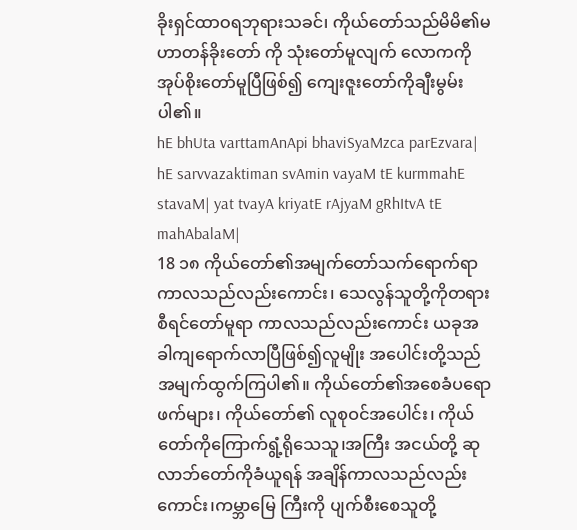ခိုးရှင်ထာဝရဘုရားသခင်၊ ကိုယ်တော်သည်မိမိ၏မဟာတန်ခိုးတော် ကို သုံးတော်မူလျက် လောကကိုအုပ်စိုးတော်မူပြီဖြစ်၍ ကျေးဇူးတော်ကိုချီးမွမ်းပါ၏။
hE bhUta varttamAnApi bhaviSyaMzca parEzvara| hE sarvvazaktiman svAmin vayaM tE kurmmahE stavaM| yat tvayA kriyatE rAjyaM gRhItvA tE mahAbalaM|
18 ၁၈ ကိုယ်တော်၏အမျက်တော်သက်ရောက်ရာ ကာလသည်လည်းကောင်း၊ သေလွန်သူတို့ကိုတရားစီရင်တော်မူရာ ကာလသည်လည်းကောင်း ယခုအခါကျရောက်လာပြီဖြစ်၍လူမျိုး အပေါင်းတို့သည်အမျက်ထွက်ကြပါ၏။ ကိုယ်တော်၏အစေခံပရောဖက်များ၊ ကိုယ်တော်၏ လူစုဝင်အပေါင်း၊ ကိုယ်တော်ကိုကြောက်ရွံ့ရိုသေသူ၊အကြီး အငယ်တို့ ဆုလာဘ်တော်ကိုခံယူရန် အချိန်ကာလသည်လည်းကောင်း၊ကမ္ဘာမြေ ကြီးကို ပျက်စီးစေသူတို့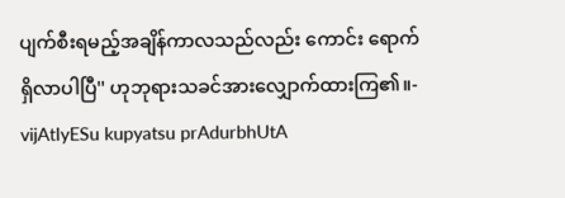ပျက်စီးရမည့်အချိန်ကာလသည်လည်း ကောင်း ရောက်ရှိလာပါပြီ'' ဟုဘုရားသခင်အားလျှောက်ထားကြ၏။-
vijAtIyESu kupyatsu prAdurbhUtA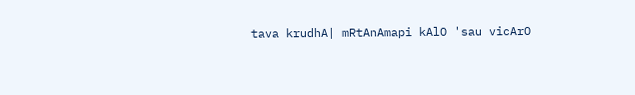tava krudhA| mRtAnAmapi kAlO 'sau vicArO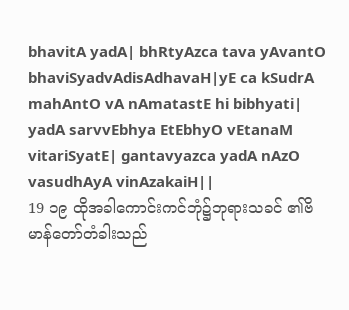bhavitA yadA| bhRtyAzca tava yAvantO bhaviSyadvAdisAdhavaH|yE ca kSudrA mahAntO vA nAmatastE hi bibhyati| yadA sarvvEbhya EtEbhyO vEtanaM vitariSyatE| gantavyazca yadA nAzO vasudhAyA vinAzakaiH||
19 ၁၉ ထိုအခါကောင်းကင်ဘုံ၌ဘုရားသခင် ၏ဗိမာန်တော်တံခါးသည်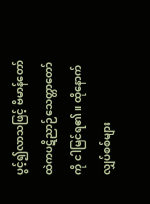ပွင့်၍လာသဖြင့် ဗိမာန်တော်ထဲကပဋိညာဉ်သေတ္တာတော်ကို ငါမြင်ရ၏။ ထိုနောက်လျှပ်စစ်များ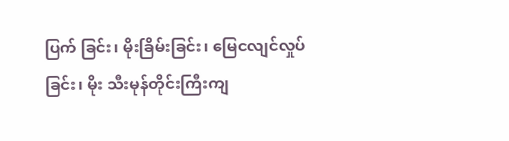ပြက် ခြင်း၊ မိုးခြိမ်းခြင်း၊ မြေငလျင်လှုပ်ခြင်း၊ မိုး သီးမုန်တိုင်းကြီးကျ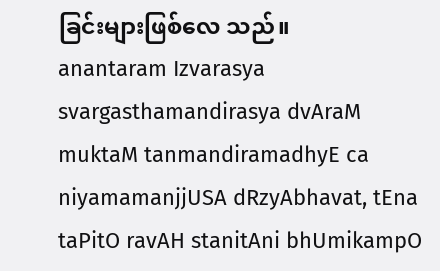ခြင်းများဖြစ်လေ သည်။
anantaram Izvarasya svargasthamandirasya dvAraM muktaM tanmandiramadhyE ca niyamamanjjUSA dRzyAbhavat, tEna taPitO ravAH stanitAni bhUmikampO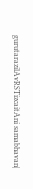gurutarazilAvRSTizcaitAni samabhavan|